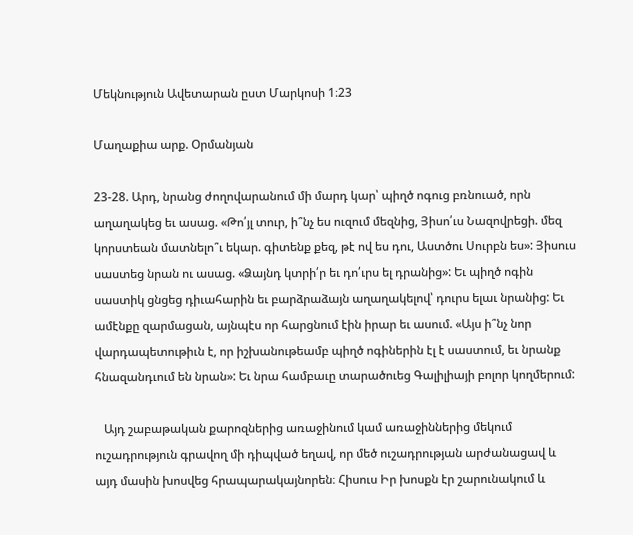Մեկնություն Ավետարան ըստ Մարկոսի 1։23

Մաղաքիա արք. Օրմանյան

23-28. Արդ, նրանց ժողովարանում մի մարդ կար՝ պիղծ ոգուց բռնուած, որն աղաղակեց եւ ասաց. «Թո՛յլ տուր, ի՞նչ ես ուզում մեզնից, Յիսո՛ւս Նազովրեցի. մեզ կորստեան մատնելո՞ւ եկար. գիտենք քեզ, թէ ով ես դու, Աստծու Սուրբն ես»: Յիսուս սաստեց նրան ու ասաց. «Ձայնդ կտրի՛ր եւ դո՛ւրս ել դրանից»: Եւ պիղծ ոգին սաստիկ ցնցեց դիւահարին եւ բարձրաձայն աղաղակելով՝ դուրս ելաւ նրանից: Եւ ամէնքը զարմացան, այնպէս որ հարցնում էին իրար եւ ասում. «Այս ի՞նչ նոր վարդապետութիւն է, որ իշխանութեամբ պիղծ ոգիներին էլ է սաստում, եւ նրանք հնազանդւում են նրան»: Եւ նրա համբաւը տարածուեց Գալիլիայի բոլոր կողմերում:

   Այդ շաբաթական քարոզներից առաջինում կամ առաջիններից մեկում ուշադրություն գրավող մի դիպված եղավ, որ մեծ ուշադրության արժանացավ և այդ մասին խոսվեց հրապարակայնորեն։ Հիսուս Իր խոսքն էր շարունակում և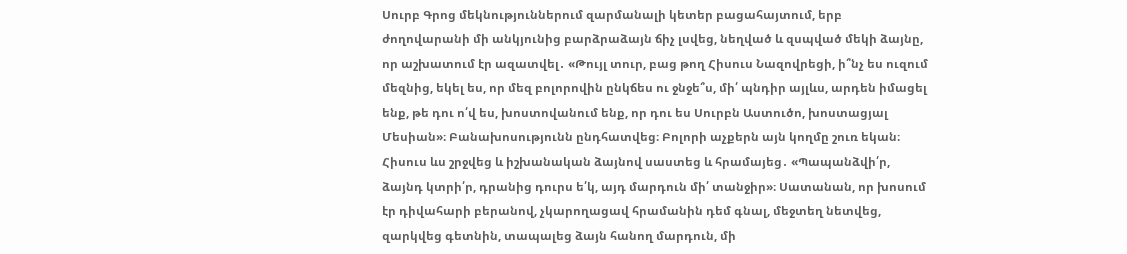Սուրբ Գրոց մեկնություններում զարմանալի կետեր բացահայտում, երբ ժողովարանի մի անկյունից բարձրաձայն ճիչ լսվեց, նեղված և զսպված մեկի ձայնը, որ աշխատում էր ազատվել․ «Թույլ տուր, բաց թող Հիսուս Նազովրեցի, ի՞նչ ես ուզում մեզնից, եկել ես, որ մեզ բոլորովին ընկճես ու ջնջե՞ս, մի՛ պնդիր այլևս, արդեն իմացել ենք, թե դու ո՛վ ես, խոստովանում ենք, որ դու ես Սուրբն Աստուծո, խոստացյալ Մեսիան»։ Բանախոսությունն ընդհատվեց։ Բոլորի աչքերն այն կողմը շուռ եկան։ Հիսուս ևս շրջվեց և իշխանական ձայնով սաստեց և հրամայեց․ «Պապանձվի՛ր, ձայնդ կտրի՛ր, դրանից դուրս ե՛կ, այդ մարդուն մի՛ տանջիր»։ Սատանան, որ խոսում էր դիվահարի բերանով, չկարողացավ հրամանին դեմ գնալ, մեջտեղ նետվեց, զարկվեց գետնին, տապալեց ձայն հանող մարդուն, մի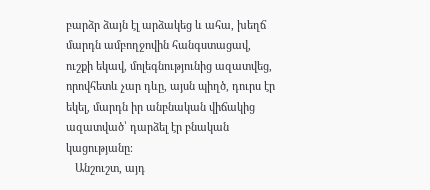բարձր ձայն էլ արձակեց և ահա, խեղճ մարդն ամբողջովին հանգստացավ, ուշքի եկավ, մոլեգնությունից ազատվեց, որովհետև չար դևը, այսն պիղծ, դուրս էր եկել, մարդն իր անբնական վիճակից ազատված՝ դարձել էր բնական կացությանը։
   Անշուշտ, այդ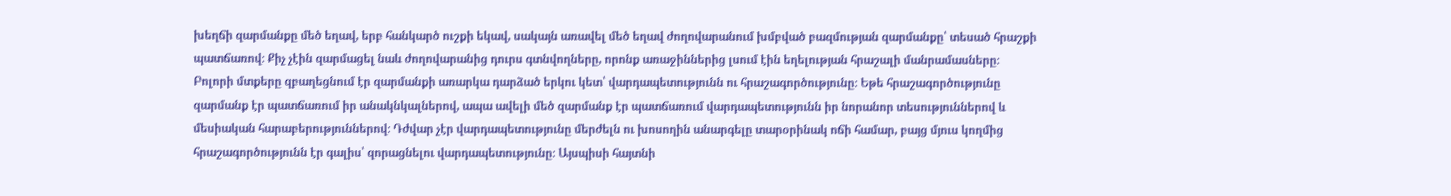խեղճի զարմանքը մեծ եղավ, երբ հանկարծ ուշքի եկավ, սակայն առավել մեծ եղավ ժողովարանում խմբված բազմության զարմանքը՝ տեսած հրաշքի պատճառով։ Քիչ չէին զարմացել նաև ժողովարանից դուրս գտնվողները, որոնք առաջիններից լսում էին եղելության հրաշալի մանրամասները։ Բոլորի մտքերը զբաղեցնում էր զարմանքի առարկա դարձած երկու կետ՝ վարդապետությունն ու հրաշագործությունը։ Եթե հրաշագործությունը զարմանք էր պատճառում իր անակնկալներով, ապա ավելի մեծ զարմանք էր պատճառում վարդապետությունն իր նորանոր տեսություններով և մեսիական հարաբերություններով։ Դժվար չէր վարդապետությունը մերժելն ու խոսողին անարգելը տարօրինակ ոճի համար, բայց մյուս կողմից հրաշագործությունն էր գալիս՝ զորացնելու վարդապետությունը։ Այսպիսի հայտնի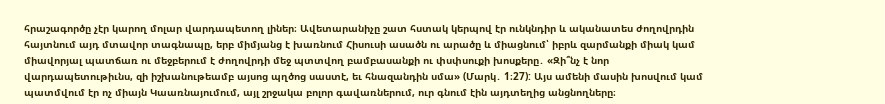հրաշագործը չէր կարող մոլար վարդապետող լիներ։ Ավետարանիչը շատ հստակ կերպով էր ունկնդիր և ականատես ժողովրդին հայտնում այդ մտավոր տագնապը, երբ միմյանց է խառնում Հիսուսի ասածն ու արածը և միացնում՝ իբրև զարմանքի միակ կամ միավորյալ պատճառ ու մեջբերում է ժողովրդի մեջ պտտվող բամբասանքի ու փսփսուքի խոսքերը․ «Զի՞նչ է նոր վարդապետութիւնս, զի իշխանութեամբ այսոց պղծոց սաստէ, եւ հնազանդին սմա» (Մարկ․ 1։27): Այս ամենի մասին խոսվում կամ պատմվում էր ոչ միայն Կաառնայումում, այլ շրջակա բոլոր գավառներում, ուր գնում էին այդտեղից անցնողները։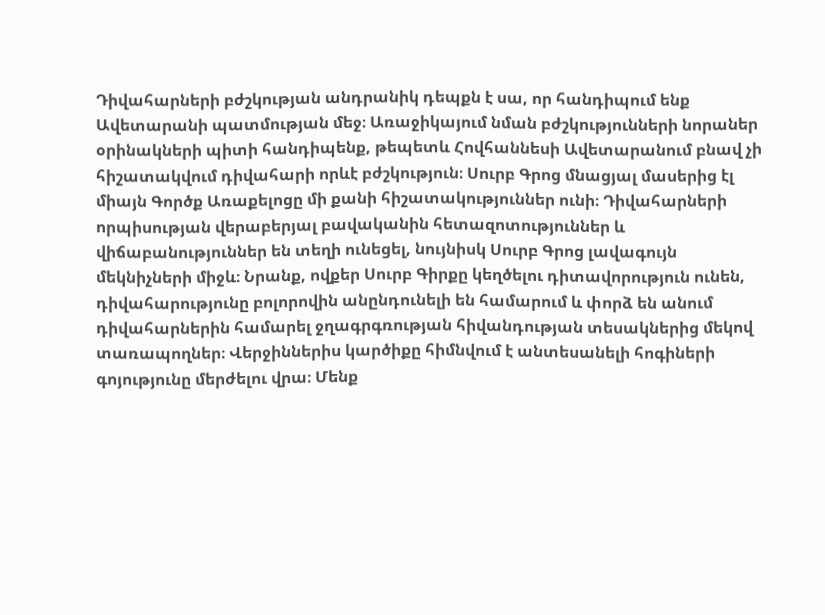Դիվահարների բժշկության անդրանիկ դեպքն է սա, որ հանդիպում ենք Ավետարանի պատմության մեջ։ Առաջիկայում նման բժշկությունների նորաներ օրինակների պիտի հանդիպենք, թեպետև Հովհաննեսի Ավետարանում բնավ չի հիշատակվում դիվահարի որևէ բժշկություն։ Սուրբ Գրոց մնացյալ մասերից էլ միայն Գործք Առաքելոցը մի քանի հիշատակություններ ունի։ Դիվահարների որպիսության վերաբերյալ բավականին հետազոտություններ և վիճաբանություններ են տեղի ունեցել, նույնիսկ Սուրբ Գրոց լավագույն մեկնիչների միջև։ Նրանք, ովքեր Սուրբ Գիրքը կեղծելու դիտավորություն ունեն, դիվահարությունը բոլորովին անընդունելի են համարում և փորձ են անում դիվահարներին համարել ջղագրգռության հիվանդության տեսակներից մեկով տառապողներ։ Վերջիններիս կարծիքը հիմնվում է անտեսանելի հոգիների գոյությունը մերժելու վրա։ Մենք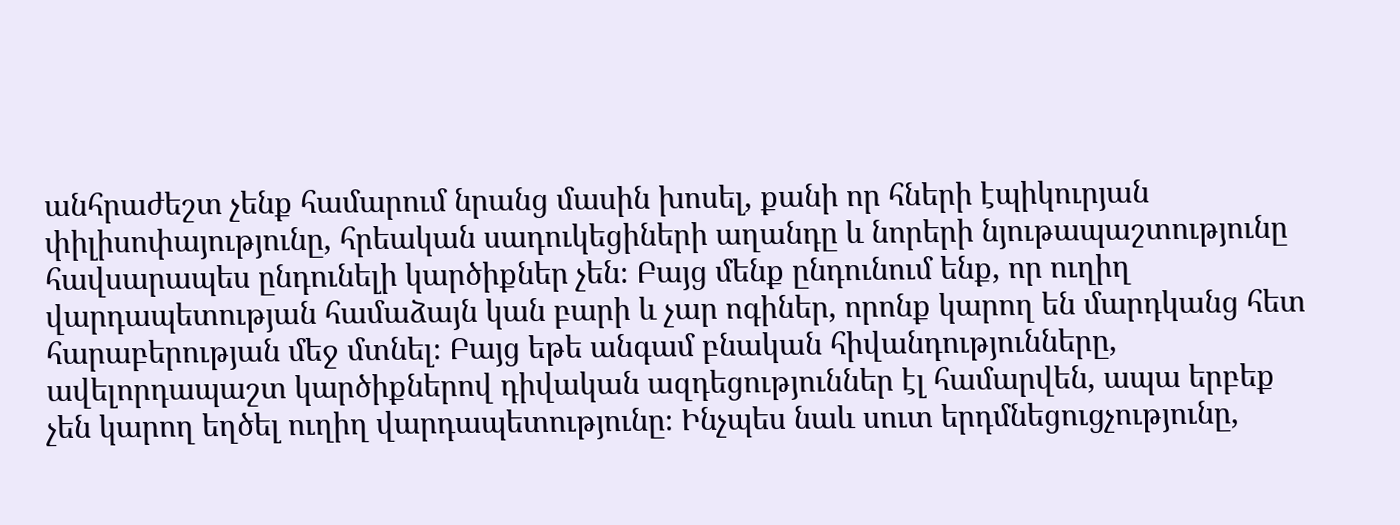անհրաժեշտ չենք համարում նրանց մասին խոսել, քանի որ հների էպիկուրյան փիլիսոփայությունը, հրեական սադուկեցիների աղանդը և նորերի նյութապաշտությունը հավսարապես ընդունելի կարծիքներ չեն։ Բայց մենք ընդունում ենք, որ ուղիղ վարդապետության համաձայն կան բարի և չար ոգիներ, որոնք կարող են մարդկանց հետ հարաբերության մեջ մտնել։ Բայց եթե անգամ բնական հիվանդությունները, ավելորդապաշտ կարծիքներով դիվական ազդեցություններ էլ համարվեն, ապա երբեք չեն կարող եղծել ուղիղ վարդապետությունը։ Ինչպես նաև սուտ երդմնեցուցչությունը,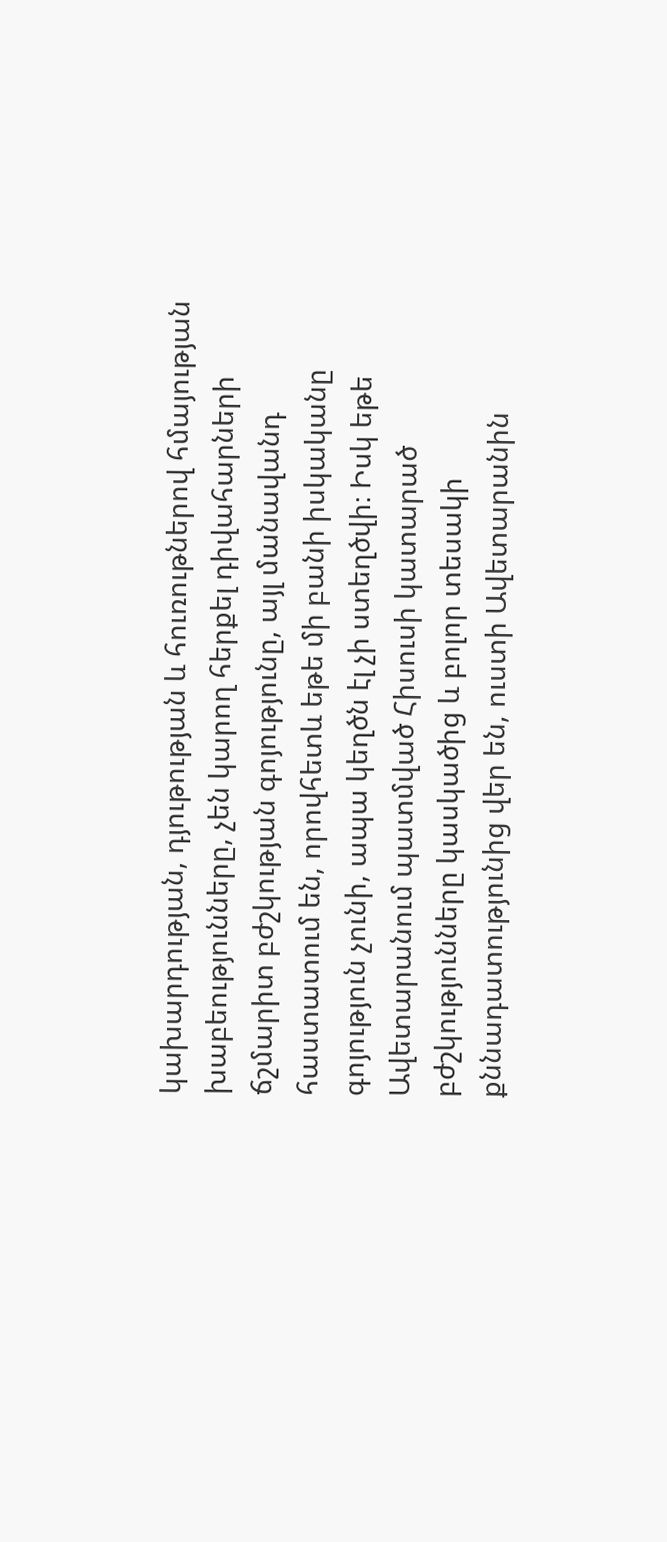կախարդության, դյութության և հուռութներով հմայության խաբեությունները, չեն կարող հերքել դիվահարների ճշմարիտ բժշկության գոյությունը, այլ մանավանդ հաստատում են, որովհետև եթե մի բանի իսկականը գոյություն չունի, ապա կեղծն էլ չի ստեղծվի։ Իսկ եթե Ավետարանում պատմված Հիսուսի կատարած բժշկությունները կասկածից և բոլոր տեսակի քննադատությունից վեր են, ուստի Ավետարանին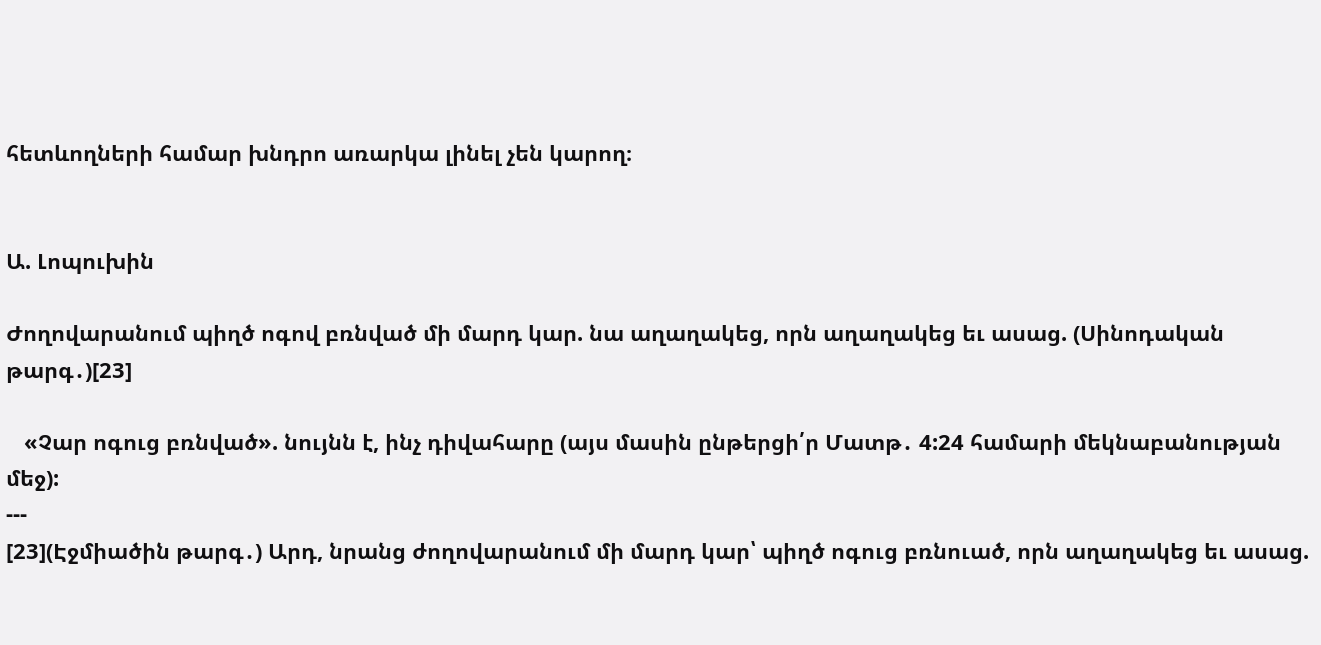հետևողների համար խնդրո առարկա լինել չեն կարող։


Ա. Լոպուխին

Ժողովարանում պիղծ ոգով բռնված մի մարդ կար. նա աղաղակեց, որն աղաղակեց եւ ասաց. (Սինոդական թարգ․)[23]

   «Չար ոգուց բռնված». նույնն է, ինչ դիվահարը (այս մասին ընթերցի՛ր Մատթ․ 4:24 համարի մեկնաբանության մեջ):
---
[23](Էջմիածին թարգ․) Արդ, նրանց ժողովարանում մի մարդ կար՝ պիղծ ոգուց բռնուած, որն աղաղակեց եւ ասաց.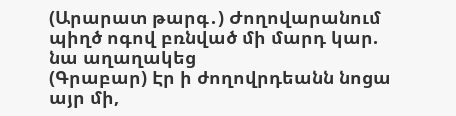(Արարատ թարգ․) Ժողովարանում պիղծ ոգով բռնված մի մարդ կար. նա աղաղակեց
(Գրաբար) Էր ի ժողովրդեանն նոցա այր մի,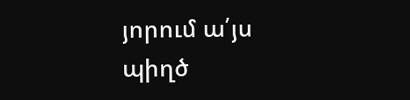յորում ա՛յս պիղծ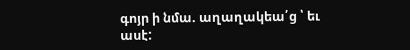գոյր ի նմա. աղաղակեա՛ց ՝ եւ ասէ: